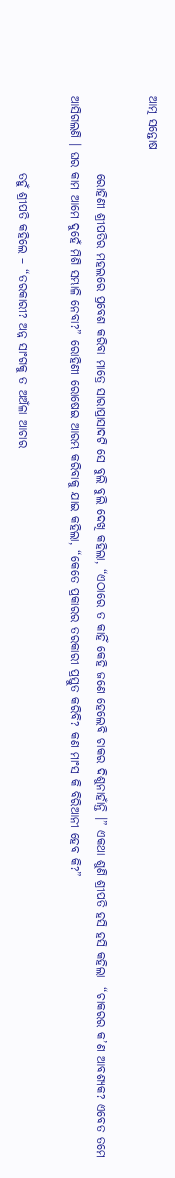ଆତ୍ମ ସନ୍ତୋଷ

                ରୋହିଣୀ ଶ୍ରୀପତିର ମହଲରେ ପ୍ରବେଶ କରିବା ମାତ୍ରେ ସାରାପ୍ରାସାଦଟି ସେ ବୁଲି ବୁଲି ଦେଖି କହିଲା, “ଏଠାରେ ତ କାହିଁ କେହି ଜଣେ ହେଲେବି ଚାକର ଦିଶୁନାହାଁନ୍ତି ।” ଏକଥା ଶୁଣି ଶ୍ରୀପତି ହସି ହସି କହିଲା  “ଚାକରର କ’ଣ ଆବଶ୍ୟକ? ଏବେତ ତମେ ଆସିଗଲଣି । ଘର କାମ ଆମେ ଦୁହେଁ ମିଶି ସମ୍ଭାଳି ନେବା?” ରୋହିଣୀ ରୋଷେଇ ଆରମ୍ଭ କରିବାକୁ ଯାଇ କହିଲା, “କେତେ ପ୍ରକାରର ତରକାରୀ ପ୍ରସ୍ତୁତ କରିବି? କଣ ମାଂସ କି ବିରିଆନୀ ହେବ କି?”

                ତହୁଁ ଶ୍ରୀପତି କହିଲେ – “ତରକାରୀ? ଅନ୍ନ ସାଂଗକୁ ତ ଅଅଁଳା ଆଚାର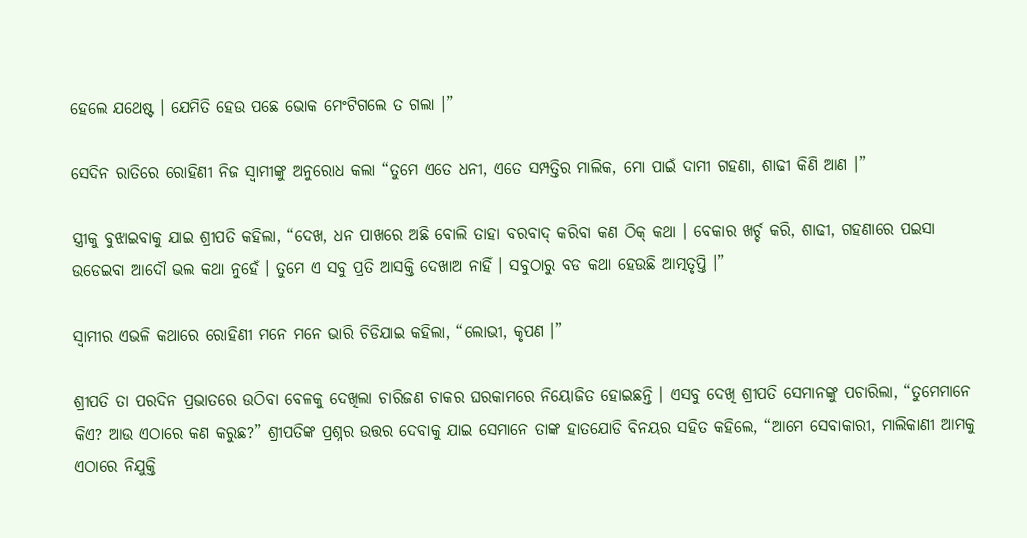ହେଲେ ଯଥେଷ୍ଟ । ଯେମିତି ହେଉ ପଛେ ଭୋକ ମେଂଟିଗଲେ ତ ଗଲା ।”

ସେଦିନ ରାତିରେ ରୋହିଣୀ ନିଜ ସ୍ୱାମୀଙ୍କୁ ଅନୁରୋଧ କଲା “ତୁମେ ଏତେ ଧନୀ, ଏତେ ସମ୍ପତ୍ତିର ମାଲିକ, ମୋ ପାଇଁ ଦାମୀ ଗହଣା, ଶାଢୀ କିଣି ଆଣ ।”

ସ୍ତ୍ରୀକୁ ବୁଝାଇବାକୁ ଯାଇ ଶ୍ରୀପତି କହିଲା, “ଦେଖ, ଧନ ପାଖରେ ଅଛି ବୋଲି ତାହା ବରବାଦ୍ କରିବା କଣ ଠିକ୍ କଥା । ବେକାର ଖର୍ଚ୍ଚ କରି, ଶାଢୀ, ଗହଣାରେ ପଇସା ଉଡେଇବା ଆଦୌ ଭଲ କଥା ନୁହେଁ । ତୁମେ ଏ ସବୁ ପ୍ରତି ଆସକ୍ତି ଦେଖାଅ ନାହିଁ । ସବୁଠାରୁ ବଡ କଥା ହେଉଛି ଆତ୍ମତୃପ୍ତି ।”

ସ୍ୱାମୀର ଏଭଳି କଥାରେ ରୋହିଣୀ ମନେ ମନେ ଭାରି ଚିଡିଯାଇ କହିଲା, “ଲୋଭୀ, କୃପଣ ।”

ଶ୍ରୀପତି ତା ପରଦିନ ପ୍ରଭାତରେ ଉଠିବା ବେଳକୁ ଦେଖିଲା ଚାରିଜଣ ଚାକର ଘରକାମରେ ନିୟୋଜିତ ହୋଇଛନ୍ତି । ଏସବୁ ଦେଖି ଶ୍ରୀପତି ସେମାନଙ୍କୁ ପଚାରିଲା, “ତୁମେମାନେ କିଏ? ଆଉ ଏଠାରେ କଣ କରୁଛ?” ଶ୍ରୀପତିଙ୍କ ପ୍ରଶ୍ନର ଉତ୍ତର ଦେବାକୁ ଯାଇ ସେମାନେ ତାଙ୍କ ହାତଯୋଡି ବିନୟର ସହିତ କହିଲେ, “ଆମେ ସେବାକାରୀ, ମାଲିକାଣୀ ଆମକୁ ଏଠାରେ ନିଯୁକ୍ତି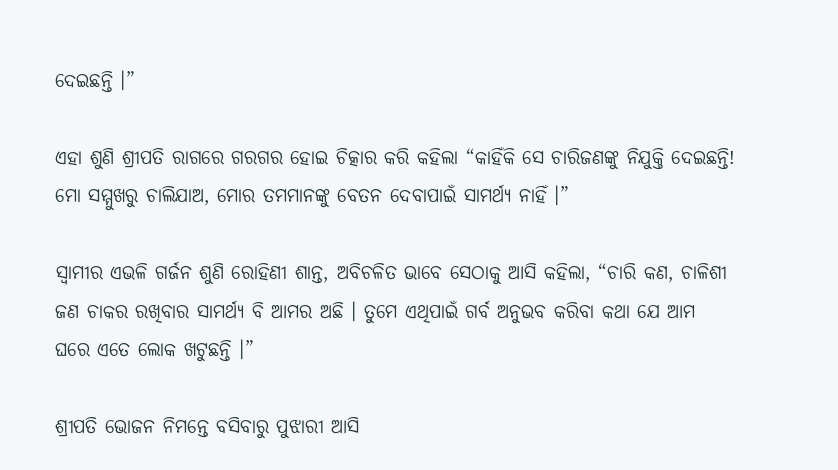ଦେଇଛନ୍ତି ।”

ଏହା ଶୁଣି ଶ୍ରୀପତି ରାଗରେ ଗରଗର ହୋଇ ଚିତ୍କାର କରି କହିଲା “କାହିଁକି ସେ ଚାରିଜଣଙ୍କୁ ନିଯୁକ୍ତି ଦେଇଛନ୍ତି! ମୋ ସମ୍ମୁଖରୁ ଚାଲିଯାଅ, ମୋର ତମମାନଙ୍କୁ ବେତନ ଦେବାପାଇଁ ସାମର୍ଥ୍ୟ ନାହିଁ ।”

ସ୍ୱାମୀର ଏଭଳି ଗର୍ଜନ ଶୁଣି ରୋହିଣୀ ଶାନ୍ତ, ଅବିଚଳିତ ଭାବେ ସେଠାକୁ ଆସି କହିଲା, “ଚାରି କଣ, ଚାଳିଶୀ ଜଣ ଚାକର ରଖିବାର ସାମର୍ଥ୍ୟ ବି ଆମର ଅଛି । ତୁମେ ଏଥିପାଇଁ ଗର୍ବ ଅନୁଭବ କରିବା କଥା ଯେ ଆମ ଘରେ ଏତେ ଲୋକ ଖଟୁଛନ୍ତି ।”

ଶ୍ରୀପତି ଭୋଜନ ନିମନ୍ତେ ବସିବାରୁ ପୁଝାରୀ ଆସି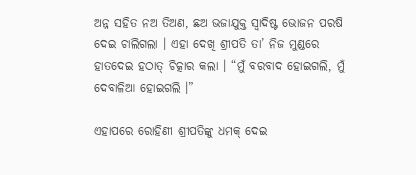ଅନ୍ନ ସହିତ ନଅ ତିଅଣ, ଛଅ ଭଜାଯୁକ୍ତ ସ୍ୱାଦିଷ୍ଟ ଭୋଜନ ପରଷି ଦେଇ ଚାଲିଗଲା । ଏହା ଦେଖି ଶ୍ରୀପତି ତା’ ନିଜ ମୁଣ୍ଡରେ ହାତଦେଇ ହଠାତ୍ ଚିତ୍କାର କଲା । “ମୁଁ ବରବାଦ ହୋଇଗଲି, ମୁଁ ଦେବାଳିଆ ହୋଇଗଲି ।”

ଏହାପରେ ରୋହିଣୀ ଶ୍ରୀପତିଙ୍କୁ ଧମକ୍ ଦେଇ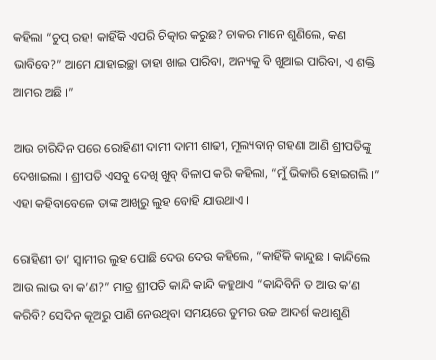କହିଲା “ଚୁପ୍ ରହ! କାହିଁକି ଏପରି ଚିତ୍କାର କରୁଛ? ଚାକର ମାନେ ଶୁଣିଲେ, କଣ ଭାବିବେ?” ଆମେ ଯାହାଇଚ୍ଛା ତାହା ଖାଇ ପାରିବା, ଅନ୍ୟକୁ ବି ଖୁଆଇ ପାରିବା, ଏ ଶକ୍ତି ଆମର ଅଛି ।”

ଆଉ ଚାରିଦିନ ପରେ ରୋହିଣୀ ଦାମୀ ଦାମୀ ଶାଢୀ, ମୂଲ୍ୟବାନ୍ ଗହଣା ଆଣି ଶ୍ରୀପତିଙ୍କୁ ଦେଖାଇଲା । ଶ୍ରୀପତି ଏସବୁ ଦେଖି ଖୁବ୍ ବିଳାପ କରି କହିଲା, “ମୁଁ ଭିକାରି ହୋଇଗଲି ।” ଏହା କହିବାବେଳେ ତାଙ୍କ ଆଖିରୁ ଲୁହ ବୋହି ଯାଉଥାଏ ।

ରୋହିଣୀ ତା’ ସ୍ୱାମୀର ଲୁହ ପୋଛି ଦେଉ ଦେଉ କହିଲେ, “କାହିଁକି କାନ୍ଦୁଛ । କାନ୍ଦିଲେ ଆଉ ଲାଭ ବା କ’ଣ?” ମାତ୍ର ଶ୍ରୀପତି କାନ୍ଦି କାନ୍ଦି କହୁଥାଏ “କାନ୍ଦିବିନି ତ ଆଉ କ’ଣ କରିବି? ସେଦିନ କୂଅରୁ ପାଣି ନେଉଥିବା ସମୟରେ ତୁମର ଉଚ୍ଚ ଆଦର୍ଶ କଥାଶୁଣି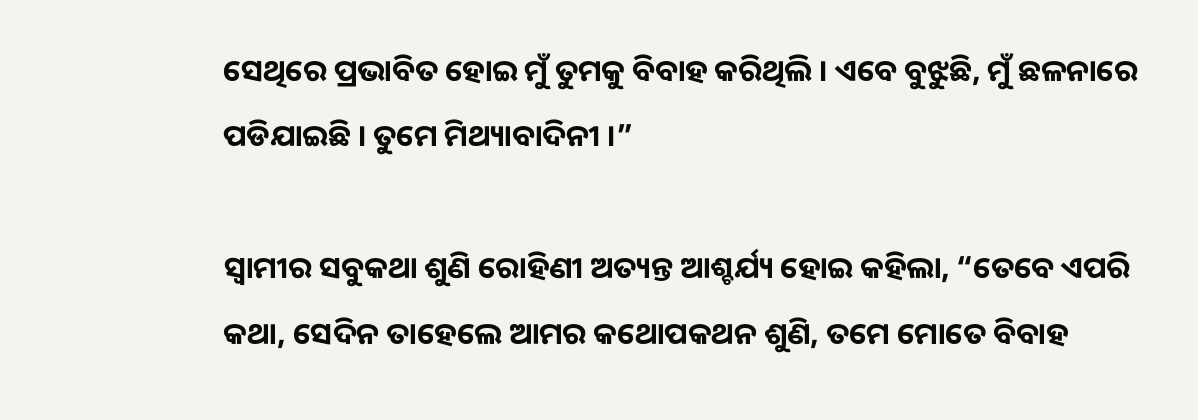ସେଥିରେ ପ୍ରଭାବିତ ହୋଇ ମୁଁ ତୁମକୁ ବିବାହ କରିଥିଲି । ଏବେ ବୁଝୁଛି, ମୁଁ ଛଳନାରେ ପଡିଯାଇଛି । ତୁମେ ମିଥ୍ୟାବାଦିନୀ ।”

ସ୍ୱାମୀର ସବୁକଥା ଶୁଣି ରୋହିଣୀ ଅତ୍ୟନ୍ତ ଆଶ୍ଚର୍ଯ୍ୟ ହୋଇ କହିଲା, “ତେବେ ଏପରି କଥା, ସେଦିନ ତାହେଲେ ଆମର କଥୋପକଥନ ଶୁଣି, ତମେ ମୋତେ ବିବାହ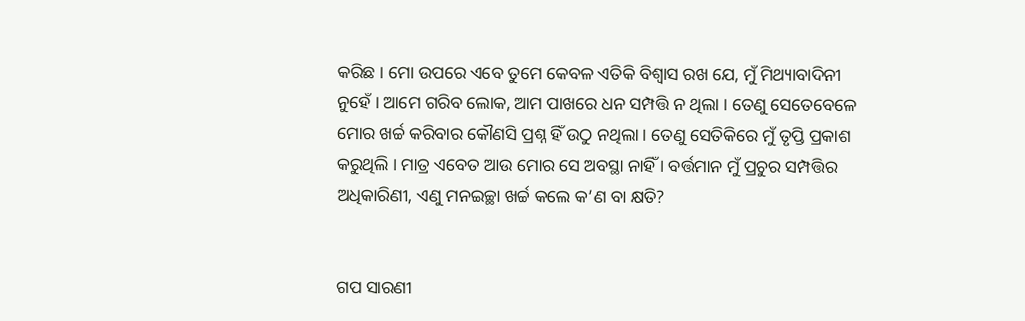କରିଛ । ମୋ ଉପରେ ଏବେ ତୁମେ କେବଳ ଏତିକି ବିଶ୍ୱାସ ରଖ ଯେ, ମୁଁ ମିଥ୍ୟାବାଦିନୀ ନୁହେଁ । ଆମେ ଗରିବ ଲୋକ, ଆମ ପାଖରେ ଧନ ସମ୍ପତ୍ତି ନ ଥିଲା । ତେଣୁ ସେତେବେଳେ ମୋର ଖର୍ଚ୍ଚ କରିବାର କୌଣସି ପ୍ରଶ୍ନ ହିଁ ଉଠୁ ନଥିଲା । ତେଣୁ ସେତିକିରେ ମୁଁ ତୃପ୍ତି ପ୍ରକାଶ କରୁଥିଲି । ମାତ୍ର ଏବେତ ଆଉ ମୋର ସେ ଅବସ୍ଥା ନାହିଁ । ବର୍ତ୍ତମାନ ମୁଁ ପ୍ରଚୁର ସମ୍ପତ୍ତିର ଅଧିକାରିଣୀ, ଏଣୁ ମନଇଚ୍ଛା ଖର୍ଚ୍ଚ କଲେ କ’ଣ ବା କ୍ଷତି?


ଗପ ସାରଣୀ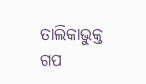ତାଲିକାଭୁକ୍ତ ଗପ